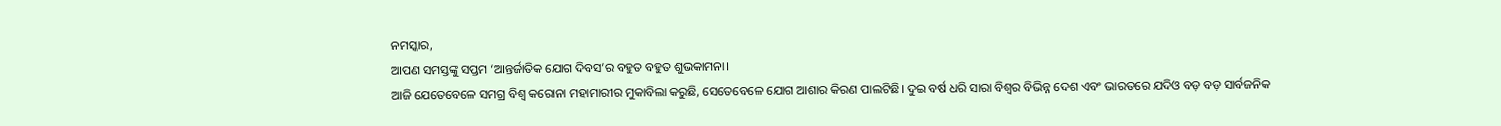ନମସ୍କାର,
ଆପଣ ସମସ୍ତଙ୍କୁ ସପ୍ତମ ‘ଆନ୍ତର୍ଜାତିକ ଯୋଗ ଦିବସ’ର ବହୁତ ବହୁତ ଶୁଭକାମନା।
ଆଜି ଯେତେବେଳେ ସମଗ୍ର ବିଶ୍ୱ କରୋନା ମହାମାରୀର ମୁକାବିଲା କରୁଛି, ସେତେବେଳେ ଯୋଗ ଆଶାର କିରଣ ପାଲଟିଛି। ଦୁଇ ବର୍ଷ ଧରି ସାରା ବିଶ୍ୱର ବିଭିନ୍ନ ଦେଶ ଏବଂ ଭାରତରେ ଯଦିଓ ବଡ଼ ବଡ଼ ସାର୍ବଜନିକ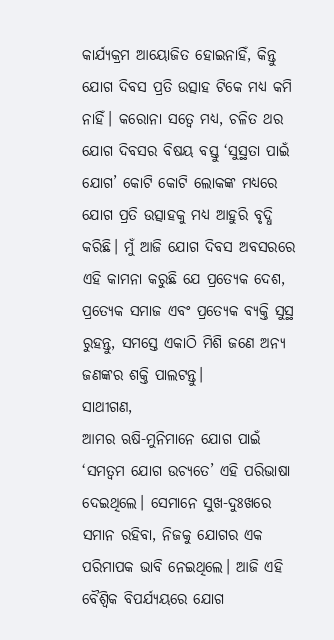କାର୍ଯ୍ୟକ୍ରମ ଆୟୋଜିତ ହୋଇନାହିଁ, କିନ୍ତୁ ଯୋଗ ଦିବସ ପ୍ରତି ଉତ୍ସାହ ଟିକେ ମଧ୍ୟ କମି ନାହିଁ। କରୋନା ସତ୍ୱେ ମଧ୍ୟ, ଚଳିତ ଥର ଯୋଗ ଦିବସର ବିଷୟ ବସ୍ତୁ ‘ସୁସ୍ଥତା ପାଇଁ ଯୋଗ’ କୋଟି କୋଟି ଲୋକଙ୍କ ମଧ୍ୟରେ ଯୋଗ ପ୍ରତି ଉତ୍ସାହକୁ ମଧ୍ୟ ଆହୁରି ବୃଦ୍ଧି କରିଛି। ମୁଁ ଆଜି ଯୋଗ ଦିବସ ଅବସରରେ ଏହି କାମନା କରୁଛି ଯେ ପ୍ରତ୍ୟେକ ଦେଶ, ପ୍ରତ୍ୟେକ ସମାଜ ଏବଂ ପ୍ରତ୍ୟେକ ବ୍ୟକ୍ତି ସୁସ୍ଥ ରୁହନ୍ତୁ, ସମସ୍ତେ ଏକାଠି ମିଶି ଜଣେ ଅନ୍ୟ ଜଣଙ୍କର ଶକ୍ତି ପାଲଟନ୍ତୁ।
ସାଥୀଗଣ,
ଆମର ଋଷି-ମୁନିମାନେ ଯୋଗ ପାଇଁ ‘ସମତ୍ୱମ ଯୋଗ ଉଚ୍ୟତେ’ ଏହି ପରିଭାଷା ଦେଇଥିଲେ। ସେମାନେ ସୁଖ-ଦୁଃଖରେ ସମାନ ରହିବା, ନିଜକୁ ଯୋଗର ଏକ ପରିମାପକ ଭାବି ନେଇଥିଲେ। ଆଜି ଏହି ବୈଶ୍ୱିକ ବିପର୍ଯ୍ୟୟରେ ଯୋଗ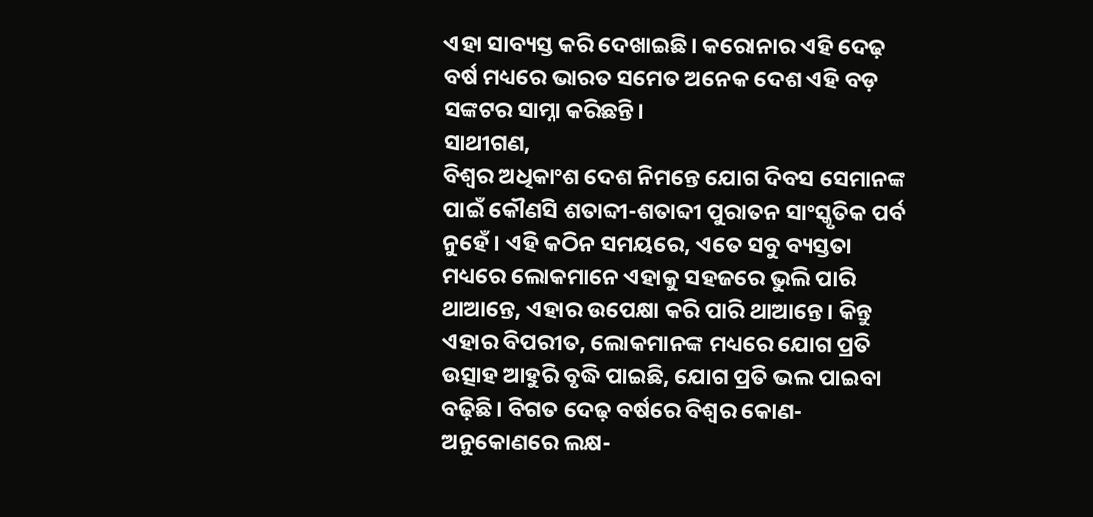ଏହା ସାବ୍ୟସ୍ତ କରି ଦେଖାଇଛି। କରୋନାର ଏହି ଦେଢ଼ ବର୍ଷ ମଧ୍ୟରେ ଭାରତ ସମେତ ଅନେକ ଦେଶ ଏହି ବଡ଼ ସଙ୍କଟର ସାମ୍ନା କରିଛନ୍ତି।
ସାଥୀଗଣ,
ବିଶ୍ୱର ଅଧିକାଂଶ ଦେଶ ନିମନ୍ତେ ଯୋଗ ଦିବସ ସେମାନଙ୍କ ପାଇଁ କୌଣସି ଶତାବ୍ଦୀ-ଶତାବ୍ଦୀ ପୁରାତନ ସାଂସ୍କୃତିକ ପର୍ବ ନୁହେଁ। ଏହି କଠିନ ସମୟରେ, ଏତେ ସବୁ ବ୍ୟସ୍ତତା ମଧ୍ୟରେ ଲୋକମାନେ ଏହାକୁ ସହଜରେ ଭୁଲି ପାରି ଥାଆନ୍ତେ, ଏହାର ଉପେକ୍ଷା କରି ପାରି ଥାଆନ୍ତେ। କିନ୍ତୁ ଏହାର ବିପରୀତ, ଲୋକମାନଙ୍କ ମଧ୍ୟରେ ଯୋଗ ପ୍ରତି ଉତ୍ସାହ ଆହୁରି ବୃଦ୍ଧି ପାଇଛି, ଯୋଗ ପ୍ରତି ଭଲ ପାଇବା ବଢ଼ିଛି। ବିଗତ ଦେଢ଼ ବର୍ଷରେ ବିଶ୍ୱର କୋଣ-ଅନୁକୋଣରେ ଲକ୍ଷ-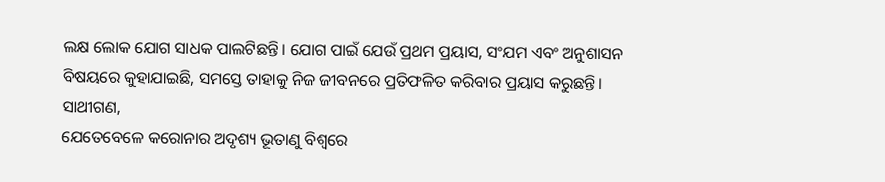ଲକ୍ଷ ଲୋକ ଯୋଗ ସାଧକ ପାଲଟିଛନ୍ତି। ଯୋଗ ପାଇଁ ଯେଉଁ ପ୍ରଥମ ପ୍ରୟାସ, ସଂଯମ ଏବଂ ଅନୁଶାସନ ବିଷୟରେ କୁହାଯାଇଛି, ସମସ୍ତେ ତାହାକୁ ନିଜ ଜୀବନରେ ପ୍ରତିଫଳିତ କରିବାର ପ୍ରୟାସ କରୁଛନ୍ତି।
ସାଥୀଗଣ,
ଯେତେବେଳେ କରୋନାର ଅଦୃଶ୍ୟ ଭୂତାଣୁ ବିଶ୍ୱରେ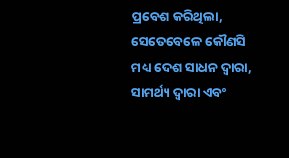ପ୍ରବେଶ କରିଥିଲା, ସେତେବେଳେ କୌଣସି ମଧ୍ୟ ଦେଶ ସାଧନ ଦ୍ୱାରା, ସାମର୍ଥ୍ୟ ଦ୍ୱାରା ଏବଂ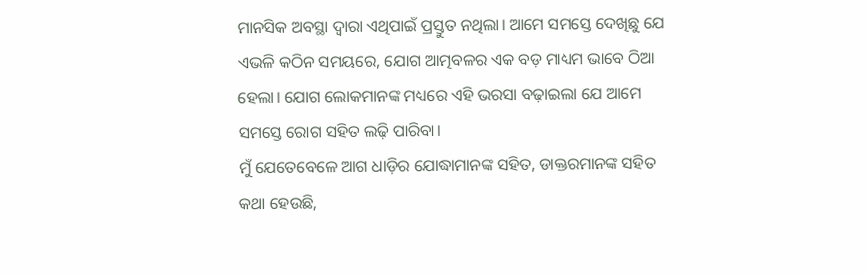ମାନସିକ ଅବସ୍ଥା ଦ୍ୱାରା ଏଥିପାଇଁ ପ୍ରସ୍ତୁତ ନଥିଲା। ଆମେ ସମସ୍ତେ ଦେଖିଛୁ ଯେ ଏଭଳି କଠିନ ସମୟରେ, ଯୋଗ ଆତ୍ମବଳର ଏକ ବଡ଼ ମାଧ୍ୟମ ଭାବେ ଠିଆ ହେଲା। ଯୋଗ ଲୋକମାନଙ୍କ ମଧ୍ୟରେ ଏହି ଭରସା ବଢ଼ାଇଲା ଯେ ଆମେ ସମସ୍ତେ ରୋଗ ସହିତ ଲଢ଼ି ପାରିବା।
ମୁଁ ଯେତେବେଳେ ଆଗ ଧାଡ଼ିର ଯୋଦ୍ଧାମାନଙ୍କ ସହିତ, ଡାକ୍ତରମାନଙ୍କ ସହିତ କଥା ହେଉଛି,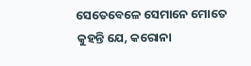ସେତେବେଳେ ସେମାନେ ମୋତେ କୁହନ୍ତି ଯେ, କରୋନା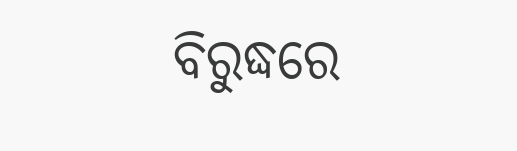ବିରୁଦ୍ଧରେ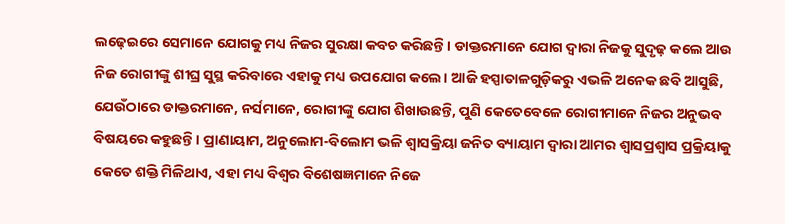ଲଢ଼େଇରେ ସେମାନେ ଯୋଗକୁ ମଧ୍ୟ ନିଜର ସୁରକ୍ଷା କବଚ କରିଛନ୍ତି। ଡାକ୍ତରମାନେ ଯୋଗ ଦ୍ୱାରା ନିଜକୁ ସୁଦୃଢ଼ କଲେ ଆଉ ନିଜ ରୋଗୀଙ୍କୁ ଶୀଘ୍ର ସୁସ୍ଥ କରିବାରେ ଏହାକୁ ମଧ୍ୟ ଉପଯୋଗ କଲେ। ଆଜି ହସ୍ପାତାଳଗୁଡ଼ିକରୁ ଏଭଳି ଅନେକ ଛବି ଆସୁଛି, ଯେଉଁଠାରେ ଡାକ୍ତରମାନେ, ନର୍ସମାନେ, ରୋଗୀଙ୍କୁ ଯୋଗ ଶିଖାଉଛନ୍ତି, ପୁଣି କେତେବେଳେ ରୋଗୀମାନେ ନିଜର ଅନୁଭବ ବିଷୟରେ କହୁଛନ୍ତି। ପ୍ରାଣାୟାମ, ଅନୁଲୋମ-ବିଲୋମ ଭଳି ଶ୍ୱାସକ୍ରିୟା ଜନିତ ବ୍ୟାୟାମ ଦ୍ୱାରା ଆମର ଶ୍ୱାସପ୍ରଶ୍ୱାସ ପ୍ରକ୍ରିୟାକୁ କେତେ ଶକ୍ତି ମିଳିଥାଏ, ଏହା ମଧ୍ୟ ବିଶ୍ୱର ବିଶେଷଜ୍ଞମାନେ ନିଜେ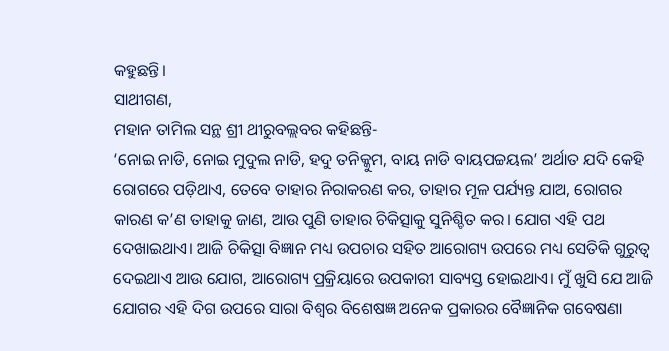କହୁଛନ୍ତି।
ସାଥୀଗଣ,
ମହାନ ତାମିଲ ସନ୍ଥ ଶ୍ରୀ ଥୀରୁବଲ୍ଲବର କହିଛନ୍ତି-
‘ନୋଇ ନାଡି, ନୋଇ ମୁଦୁଲ ନାଡି, ହଦୁ ତନିକ୍କୁମ, ବାୟ ନାଡି ବାୟପଚ୍ଚୟଲ’ ଅର୍ଥାତ ଯଦି କେହି ରୋଗରେ ପଡ଼ିଥାଏ, ତେବେ ତାହାର ନିରାକରଣ କର, ତାହାର ମୂଳ ପର୍ଯ୍ୟନ୍ତ ଯାଅ, ରୋଗର କାରଣ କ’ଣ ତାହାକୁ ଜାଣ, ଆଉ ପୁଣି ତାହାର ଚିକିତ୍ସାକୁ ସୁନିଶ୍ଚିତ କର। ଯୋଗ ଏହି ପଥ ଦେଖାଇଥାଏ। ଆଜି ଚିକିତ୍ସା ବିଜ୍ଞାନ ମଧ୍ୟ ଉପଚାର ସହିତ ଆରୋଗ୍ୟ ଉପରେ ମଧ୍ୟ ସେତିକି ଗୁରୁତ୍ୱ ଦେଇଥାଏ ଆଉ ଯୋଗ, ଆରୋଗ୍ୟ ପ୍ରକ୍ରିୟାରେ ଉପକାରୀ ସାବ୍ୟସ୍ତ ହୋଇଥାଏ। ମୁଁ ଖୁସି ଯେ ଆଜି ଯୋଗର ଏହି ଦିଗ ଉପରେ ସାରା ବିଶ୍ୱର ବିଶେଷଜ୍ଞ ଅନେକ ପ୍ରକାରର ବୈଜ୍ଞାନିକ ଗବେଷଣା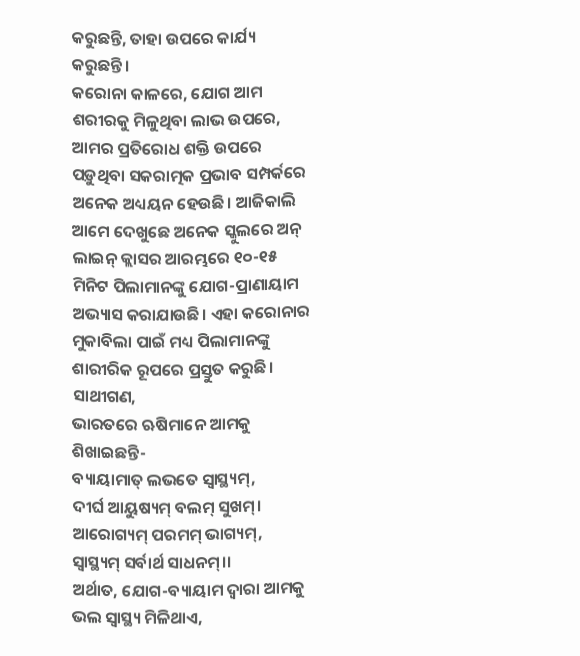କରୁଛନ୍ତି, ତାହା ଉପରେ କାର୍ଯ୍ୟ କରୁଛନ୍ତି।
କରୋନା କାଳରେ, ଯୋଗ ଆମ ଶରୀରକୁ ମିଳୁଥିବା ଲାଭ ଉପରେ, ଆମର ପ୍ରତିରୋଧ ଶକ୍ତି ଉପରେ ପଡ଼ୁଥିବା ସକରାତ୍ମକ ପ୍ରଭାବ ସମ୍ପର୍କରେ ଅନେକ ଅଧ୍ୟୟନ ହେଉଛି। ଆଜିକାଲି ଆମେ ଦେଖୁଛେ ଅନେକ ସ୍କୁଲରେ ଅନ୍ ଲାଇନ୍ କ୍ଲାସର ଆରମ୍ଭରେ ୧୦-୧୫ ମିନିଟ ପିଲାମାନଙ୍କୁ ଯୋଗ-ପ୍ରାଣାୟାମ ଅଭ୍ୟାସ କରାଯାଉଛି। ଏହା କରୋନାର ମୁକାବିଲା ପାଇଁ ମଧ୍ୟ ପିଲାମାନଙ୍କୁ ଶାରୀରିକ ରୂପରେ ପ୍ରସ୍ତୁତ କରୁଛି।
ସାଥୀଗଣ,
ଭାରତରେ ଋଷିମାନେ ଆମକୁ ଶିଖାଇଛନ୍ତି-
ବ୍ୟାୟାମାତ୍ ଲଭତେ ସ୍ୱାସ୍ଥ୍ୟମ୍,
ଦୀର୍ଘ ଆୟୁଷ୍ୟମ୍ ବଲମ୍ ସୁଖମ୍।
ଆରୋଗ୍ୟମ୍ ପରମମ୍ ଭାଗ୍ୟମ୍,
ସ୍ୱାସ୍ଥ୍ୟମ୍ ସର୍ବାର୍ଥ ସାଧନମ୍।।
ଅର୍ଥାତ, ଯୋଗ-ବ୍ୟାୟାମ ଦ୍ୱାରା ଆମକୁ ଭଲ ସ୍ୱାସ୍ଥ୍ୟ ମିଳିଥାଏ,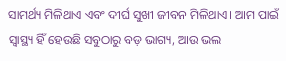ସାମର୍ଥ୍ୟ ମିଳିଥାଏ ଏବଂ ଦୀର୍ଘ ସୁଖୀ ଜୀବନ ମିଳିଥାଏ। ଆମ ପାଇଁ ସ୍ୱାସ୍ଥ୍ୟ ହିଁ ହେଉଛି ସବୁଠାରୁ ବଡ଼ ଭାଗ୍ୟ, ଆଉ ଭଲ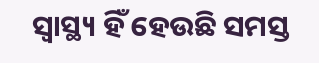ସ୍ୱାସ୍ଥ୍ୟ ହିଁ ହେଉଛି ସମସ୍ତ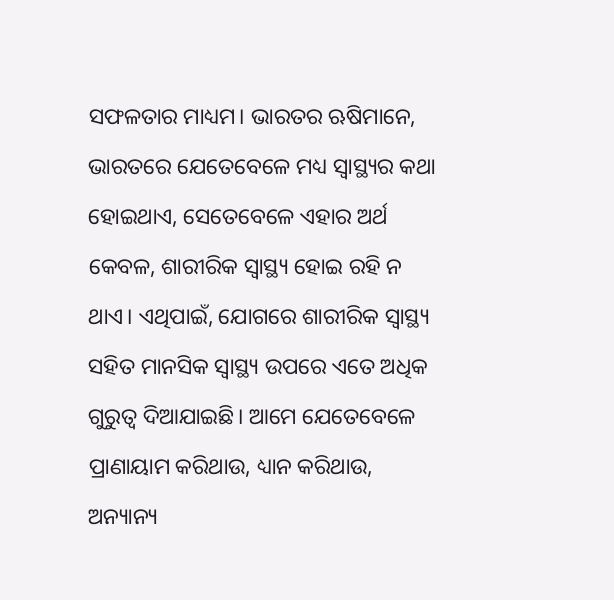ସଫଳତାର ମାଧ୍ୟମ। ଭାରତର ଋଷିମାନେ, ଭାରତରେ ଯେତେବେଳେ ମଧ୍ୟ ସ୍ୱାସ୍ଥ୍ୟର କଥା ହୋଇଥାଏ, ସେତେବେଳେ ଏହାର ଅର୍ଥ କେବଳ, ଶାରୀରିକ ସ୍ୱାସ୍ଥ୍ୟ ହୋଇ ରହି ନ ଥାଏ। ଏଥିପାଇଁ, ଯୋଗରେ ଶାରୀରିକ ସ୍ୱାସ୍ଥ୍ୟ ସହିତ ମାନସିକ ସ୍ୱାସ୍ଥ୍ୟ ଉପରେ ଏତେ ଅଧିକ ଗୁରୁତ୍ୱ ଦିଆଯାଇଛି। ଆମେ ଯେତେବେଳେ ପ୍ରାଣାୟାମ କରିଥାଉ, ଧ୍ୟାନ କରିଥାଉ, ଅନ୍ୟାନ୍ୟ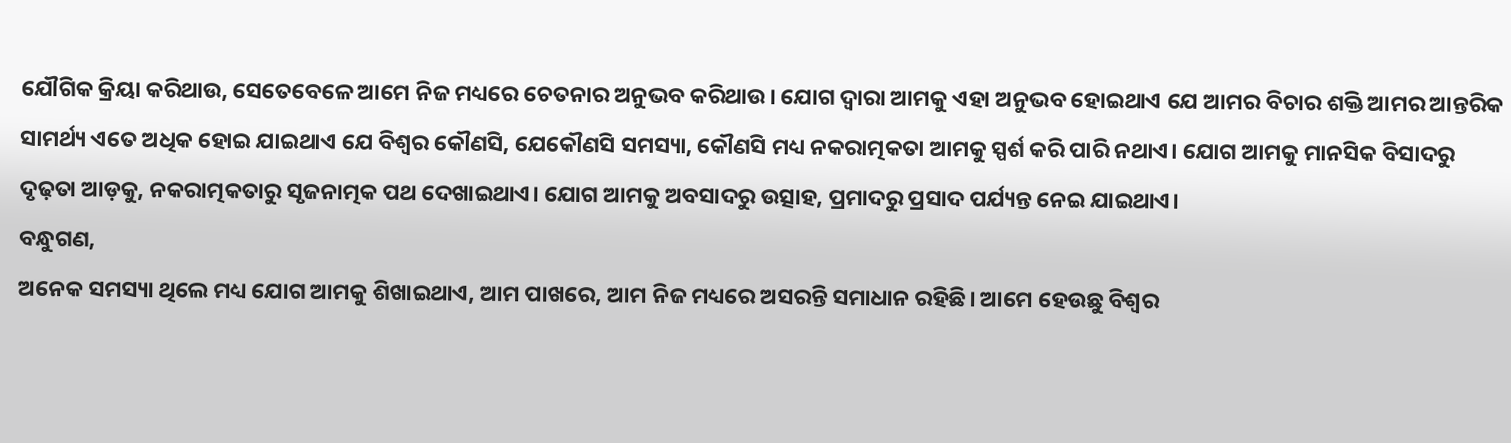ଯୌଗିକ କ୍ରିୟା କରିଥାଉ, ସେତେବେଳେ ଆମେ ନିଜ ମଧ୍ୟରେ ଚେତନାର ଅନୁଭବ କରିଥାଉ। ଯୋଗ ଦ୍ୱାରା ଆମକୁ ଏହା ଅନୁଭବ ହୋଇଥାଏ ଯେ ଆମର ବିଚାର ଶକ୍ତି ଆମର ଆନ୍ତରିକ ସାମର୍ଥ୍ୟ ଏତେ ଅଧିକ ହୋଇ ଯାଇଥାଏ ଯେ ବିଶ୍ୱର କୌଣସି, ଯେକୌଣସି ସମସ୍ୟା, କୌଣସି ମଧ୍ୟ ନକରାତ୍ମକତା ଆମକୁ ସ୍ପର୍ଶ କରି ପାରି ନଥାଏ। ଯୋଗ ଆମକୁ ମାନସିକ ବିସାଦରୁ ଦୃଢ଼ତା ଆଡ଼କୁ, ନକରାତ୍ମକତାରୁ ସୃଜନାତ୍ମକ ପଥ ଦେଖାଇଥାଏ। ଯୋଗ ଆମକୁ ଅବସାଦରୁ ଉତ୍ସାହ, ପ୍ରମାଦରୁ ପ୍ରସାଦ ପର୍ଯ୍ୟନ୍ତ ନେଇ ଯାଇଥାଏ।
ବନ୍ଧୁଗଣ,
ଅନେକ ସମସ୍ୟା ଥିଲେ ମଧ୍ୟ ଯୋଗ ଆମକୁ ଶିଖାଇଥାଏ, ଆମ ପାଖରେ, ଆମ ନିଜ ମଧ୍ୟରେ ଅସରନ୍ତି ସମାଧାନ ରହିଛି। ଆମେ ହେଉଛୁ ବିଶ୍ୱର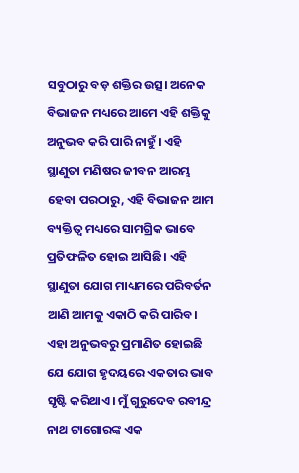ସବୁଠାରୁ ବଡ଼ ଶକ୍ତିର ଉତ୍ସ। ଅନେକ ବିଭାଜନ ମଧ୍ୟରେ ଆମେ ଏହି ଶକ୍ତିକୁ ଅନୁଭବ କରି ପାରି ନାହୁଁ। ଏହି ସ୍ଥାଣୁତା ମଣିଷର ଜୀବନ ଆରମ୍ଭ ହେବା ପରଠାରୁ, ଏହି ବିଭାଜନ ଆମ ବ୍ୟକ୍ତିତ୍ୱ ମଧ୍ୟରେ ସାମଗ୍ରିକ ଭାବେ ପ୍ରତିଫଳିତ ହୋଇ ଆସିଛି। ଏହି ସ୍ଥାଣୁତା ଯୋଗ ମାଧ୍ୟମରେ ପରିବର୍ତନ ଆଣି ଆମକୁ ଏକାଠି କରି ପାରିବ। ଏହା ଅନୁଭବରୁ ପ୍ରମାଣିତ ହୋଇଛି ଯେ ଯୋଗ ହୃଦୟରେ ଏକତାର ଭାବ ସୃଷ୍ଟି କରିଥାଏ। ମୁଁ ଗୁରୁଦେବ ରବୀନ୍ଦ୍ର ନାଥ ଟାଗୋରଙ୍କ ଏକ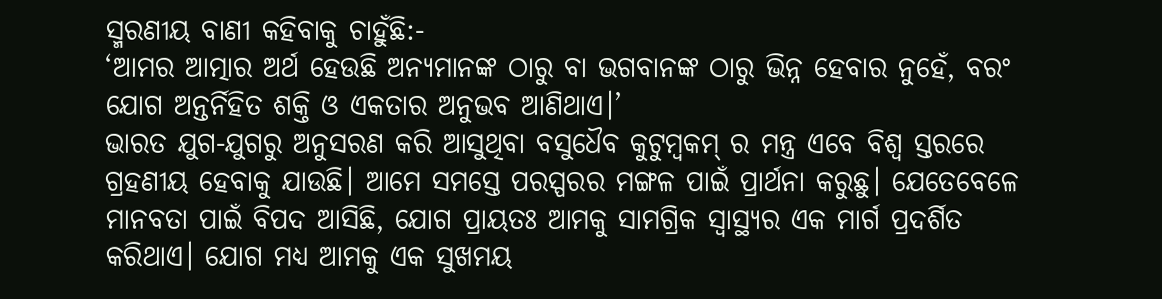ସ୍ମରଣୀୟ ବାଣୀ କହିବାକୁ ଚାହୁଁଛି:-
‘ଆମର ଆତ୍ମାର ଅର୍ଥ ହେଉଛି ଅନ୍ୟମାନଙ୍କ ଠାରୁ ବା ଭଗବାନଙ୍କ ଠାରୁ ଭିନ୍ନ ହେବାର ନୁହେଁ, ବରଂ ଯୋଗ ଅନ୍ତର୍ନିହିତ ଶକ୍ତି ଓ ଏକତାର ଅନୁଭବ ଆଣିଥାଏ।’
ଭାରତ ଯୁଗ-ଯୁଗରୁ ଅନୁସରଣ କରି ଆସୁଥିବା ବସୁଧୈବ କୁଟୁମ୍ବକମ୍ ର ମନ୍ତ୍ର ଏବେ ବିଶ୍ୱ ସ୍ତରରେ ଗ୍ରହଣୀୟ ହେବାକୁ ଯାଉଛି। ଆମେ ସମସ୍ତେ ପରସ୍ପରର ମଙ୍ଗଳ ପାଇଁ ପ୍ରାର୍ଥନା କରୁଛୁ। ଯେତେବେଳେ ମାନବତା ପାଇଁ ବିପଦ ଆସିଛି, ଯୋଗ ପ୍ରାୟତଃ ଆମକୁ ସାମଗ୍ରିକ ସ୍ୱାସ୍ଥ୍ୟର ଏକ ମାର୍ଗ ପ୍ରଦର୍ଶିତ କରିଥାଏ। ଯୋଗ ମଧ୍ୟ ଆମକୁ ଏକ ସୁଖମୟ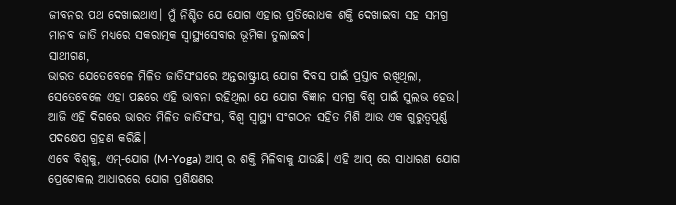ଜୀବନର ପଥ ଦେଖାଇଥାଏ। ମୁଁ ନିଶ୍ଚିତ ଯେ ଯୋଗ ଏହାର ପ୍ରତିରୋଧକ ଶକ୍ତି ଦେଖାଇବା ସହ ସମଗ୍ର ମାନବ ଜାତି ମଧ୍ୟରେ ସକରାତ୍ମକ ସ୍ୱାସ୍ଥ୍ୟସେବାର ଭୂମିକା ତୁଲାଇବ।
ସାଥୀଗଣ,
ଭାରତ ଯେତେବେଳେ ମିଳିତ ଜାତିସଂଘରେ ଅନ୍ତରାଷ୍ଟ୍ରୀୟ ଯୋଗ ଦିବସ ପାଇଁ ପ୍ରସ୍ତାବ ରଖିଥିଲା, ସେତେବେଳେ ଏହା ପଛରେ ଏହି ଭାବନା ରହିଥିଲା ଯେ ଯୋଗ ବିଜ୍ଞାନ ସମଗ୍ର ବିଶ୍ୱ ପାଇଁ ସୁଲଭ ହେଉ। ଆଜି ଏହି ଦିଗରେ ଭାରତ ମିଳିତ ଜାତିସଂଘ, ବିଶ୍ୱ ସ୍ୱାସ୍ଥ୍ୟ ସଂଗଠନ ସହିତ ମିଶି ଆଉ ଏକ ଗୁରୁତ୍ୱପୂର୍ଣ୍ଣ ପଦକ୍ଷେପ ଗ୍ରହଣ କରିଛି।
ଏବେ ବିଶ୍ୱକୁ, ଏମ୍-ଯୋଗ (M-Yoga) ଆପ୍ ର ଶକ୍ତି ମିଳିବାକୁ ଯାଉଛି। ଏହି ଆପ୍ ରେ ସାଧାରଣ ଯୋଗ ପ୍ରେଟୋକଲ ଆଧାରରେ ଯୋଗ ପ୍ରଶିକ୍ଷଣର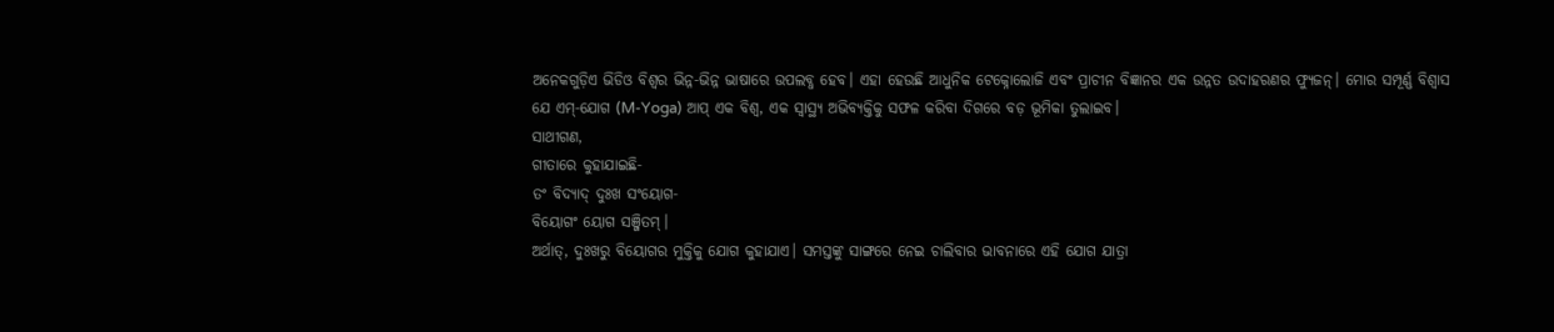ଅନେକଗୁଡ଼ିଏ ଭିଡିଓ ବିଶ୍ୱର ଭିନ୍ନ-ଭିନ୍ନ ଭାଷାରେ ଉପଲବ୍ଧ ହେବ। ଏହା ହେଉଛି ଆଧୁନିକ ଟେକ୍ନୋଲୋଜି ଏବଂ ପ୍ରାଚୀନ ବିଜ୍ଞାନର ଏକ ଉନ୍ନତ ଉଦାହରଣର ଫ୍ୟୁଜନ୍। ମୋର ସମ୍ପୂର୍ଣ୍ଣ ବିଶ୍ୱାସ ଯେ ଏମ୍-ଯୋଗ (M-Yoga) ଆପ୍ ଏକ ବିଶ୍ୱ, ଏକ ସ୍ୱାସ୍ଥ୍ୟ ଅଭିବ୍ୟକ୍ତିକୁ ସଫଳ କରିବା ଦିଗରେ ବଡ଼ ଭୂମିକା ତୁଲାଇବ।
ସାଥୀଗଣ,
ଗୀତାରେ କୁହାଯାଇଛି-
ତଂ ବିଦ୍ୟାଦ୍ ଦୁଃଖ ସଂୟୋଗ-
ବିୟୋଗଂ ୟୋଗ ସଞ୍ଜିତମ୍।
ଅର୍ଥାତ୍, ଦୁଃଖରୁ ବିୟୋଗର ମୁକ୍ତିକୁ ଯୋଗ କୁହାଯାଏ। ସମସ୍ତଙ୍କୁ ସାଙ୍ଗରେ ନେଇ ଚାଲିବାର ଭାବନାରେ ଏହି ଯୋଗ ଯାତ୍ରା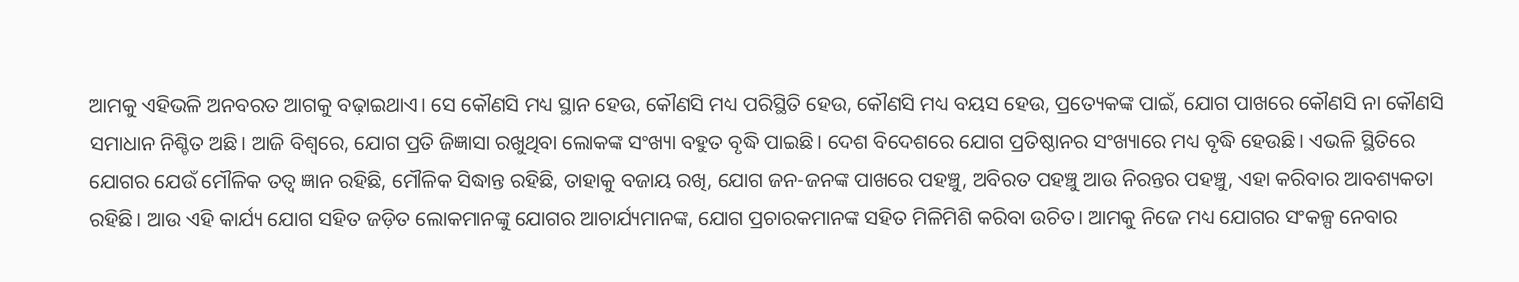ଆମକୁ ଏହିଭଳି ଅନବରତ ଆଗକୁ ବଢ଼ାଇଥାଏ। ସେ କୌଣସି ମଧ୍ୟ ସ୍ଥାନ ହେଉ, କୌଣସି ମଧ୍ୟ ପରିସ୍ଥିତି ହେଉ, କୌଣସି ମଧ୍ୟ ବୟସ ହେଉ, ପ୍ରତ୍ୟେକଙ୍କ ପାଇଁ, ଯୋଗ ପାଖରେ କୌଣସି ନା କୌଣସି ସମାଧାନ ନିଶ୍ଚିତ ଅଛି। ଆଜି ବିଶ୍ୱରେ, ଯୋଗ ପ୍ରତି ଜିଜ୍ଞାସା ରଖୁଥିବା ଲୋକଙ୍କ ସଂଖ୍ୟା ବହୁତ ବୃଦ୍ଧି ପାଇଛି। ଦେଶ ବିଦେଶରେ ଯୋଗ ପ୍ରତିଷ୍ଠାନର ସଂଖ୍ୟାରେ ମଧ୍ୟ ବୃଦ୍ଧି ହେଉଛି। ଏଭଳି ସ୍ଥିତିରେ ଯୋଗର ଯେଉଁ ମୌଳିକ ତତ୍ୱ ଜ୍ଞାନ ରହିଛି, ମୌଳିକ ସିଦ୍ଧାନ୍ତ ରହିଛି, ତାହାକୁ ବଜାୟ ରଖି, ଯୋଗ ଜନ-ଜନଙ୍କ ପାଖରେ ପହଞ୍ଚୁ, ଅବିରତ ପହଞ୍ଚୁ ଆଉ ନିରନ୍ତର ପହଞ୍ଚୁ, ଏହା କରିବାର ଆବଶ୍ୟକତା ରହିଛି। ଆଉ ଏହି କାର୍ଯ୍ୟ ଯୋଗ ସହିତ ଜଡ଼ିତ ଲୋକମାନଙ୍କୁ ଯୋଗର ଆଚାର୍ଯ୍ୟମାନଙ୍କ, ଯୋଗ ପ୍ରଚାରକମାନଙ୍କ ସହିତ ମିଳିମିଶି କରିବା ଉଚିତ। ଆମକୁ ନିଜେ ମଧ୍ୟ ଯୋଗର ସଂକଳ୍ପ ନେବାର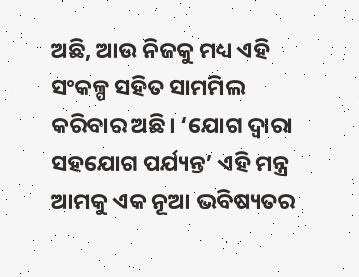ଅଛି, ଆଉ ନିଜକୁ ମଧ୍ୟ ଏହି ସଂକଳ୍ପ ସହିତ ସାମମିଲ କରିବାର ଅଛି। ‘ଯୋଗ ଦ୍ୱାରା ସହଯୋଗ ପର୍ଯ୍ୟନ୍ତ’ ଏହି ମନ୍ତ୍ର ଆମକୁ ଏକ ନୂଆ ଭବିଷ୍ୟତର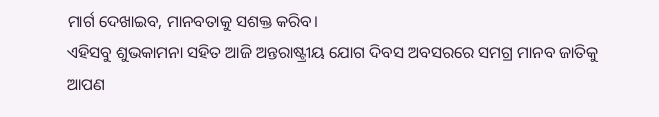ମାର୍ଗ ଦେଖାଇବ, ମାନବତାକୁ ସଶକ୍ତ କରିବ।
ଏହିସବୁ ଶୁଭକାମନା ସହିତ ଆଜି ଅନ୍ତରାଷ୍ଟ୍ରୀୟ ଯୋଗ ଦିବସ ଅବସରରେ ସମଗ୍ର ମାନବ ଜାତିକୁ ଆପଣ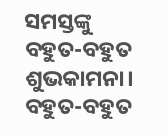ସମସ୍ତଙ୍କୁ ବହୁତ-ବହୁତ ଶୁଭକାମନା।
ବହୁତ-ବହୁତ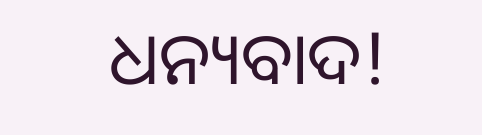ଧନ୍ୟବାଦ!